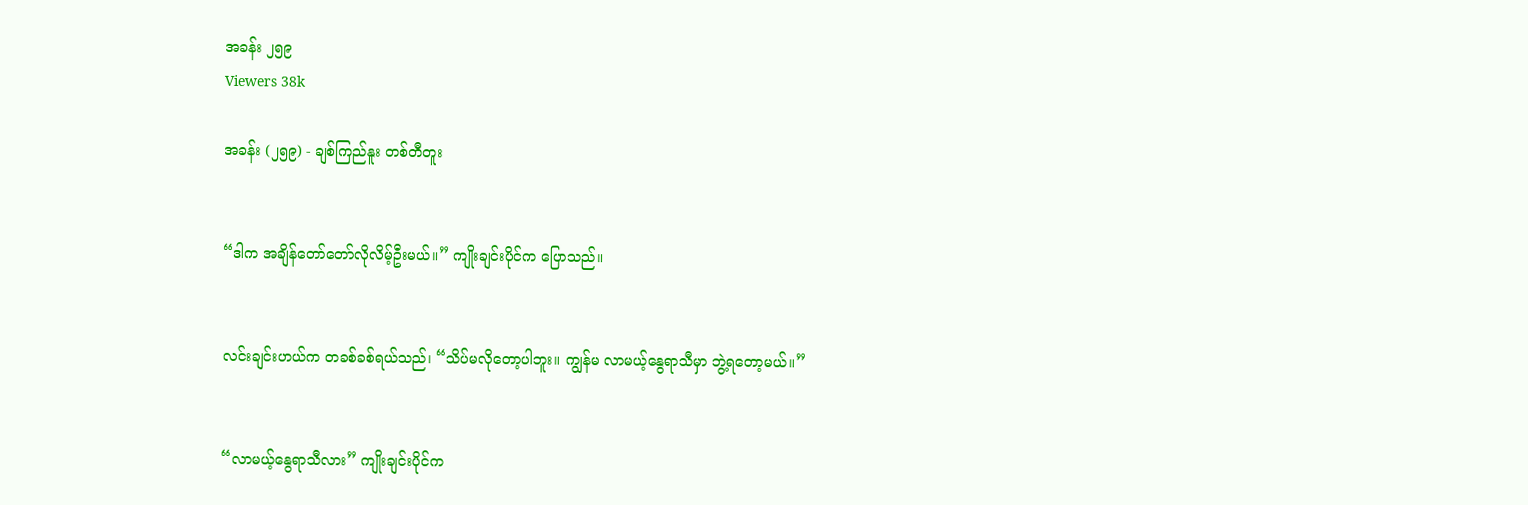အခန်း ၂၅၉
Viewers 38k

အခန်း (၂၅၉) - ချစ်ကြည်နူး တစ်တီတူး


“ဒါက အချိန်တော်တော်လိုလိမ့်ဦးမယ်။” ကျိုးချင်းပိုင်က ပြောသည်။


လင်းချင်းဟယ်က တခစ်ခစ်ရယ်သည်၊ “သိပ်မလိုတော့ပါဘူး။ ကျွန်မ လာမယ့်နွေရာသီမှာ ဘွဲ့ရတော့မယ်။”


“လာမယ့်နွေရာသီလား” ကျိုးချင်းပိုင်က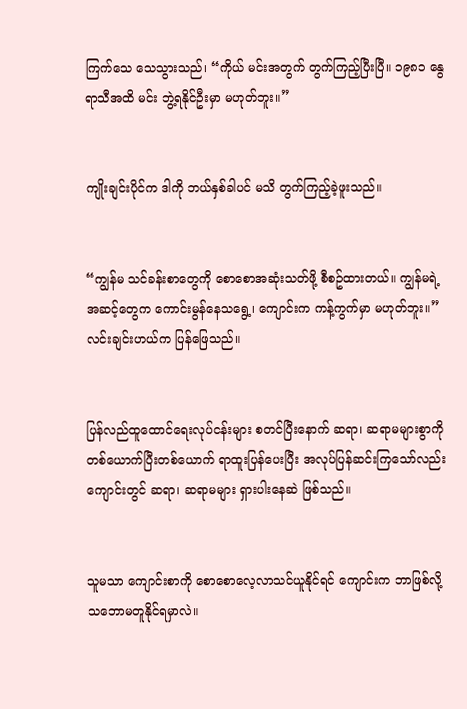ကြက်သေ သေသွားသည်၊ “ကိုယ် မင်းအတွက် တွက်ကြည့်ပြီးပြီ။ ၁၉၈၁ နွေရာသီအထိ မင်း ဘွဲ့ရနိုင်ဦးမှာ မဟုတ်ဘူး။”


ကျိုးချင်းပိုင်က ဒါကို ဘယ်နှစ်ခါပင် မသိ တွက်ကြည့်ခဲ့ဖူးသည်။


“ကျွန်မ သင်ခန်းစာတွေကို စောစောအဆုံးသတ်ဖို့ စီစဥ်ထားတယ်။ ကျွန်မရဲ့ အဆင့်တွေက ကောင်းမွန်နေသရွေ့၊ ကျောင်းက ကန့်ကွက်မှာ မဟုတ်ဘူး။” လင်းချင်းဟယ်က ပြန်ဖြေသည်။


ပြန်လည်ထူထောင်ရေးလုပ်ငန်းများ စတင်ပြီးနောက် ဆရာ၊ ဆရာမများစွာကို တစ်ယောက်ပြီးတစ်ယောက် ရာထူးပြန်ပေးပြီး အလုပ်ပြန်ဆင်းကြ‌သော်လည်း ကျောင်းတွင် ဆရာ၊ ဆရာမများ ရှားပါးနေဆဲ ဖြစ်သည်။


သူမသာ ကျောင်းစာကို စောစောလေ့လာသင်ယူနိုင်ရင် ကျောင်းက ဘာဖြစ်လို့ သဘောမတူနိုင်ရမှာလဲ။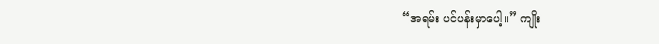“အရမ်း ပင်ပန်းမှာပေါ့။” ကျိုး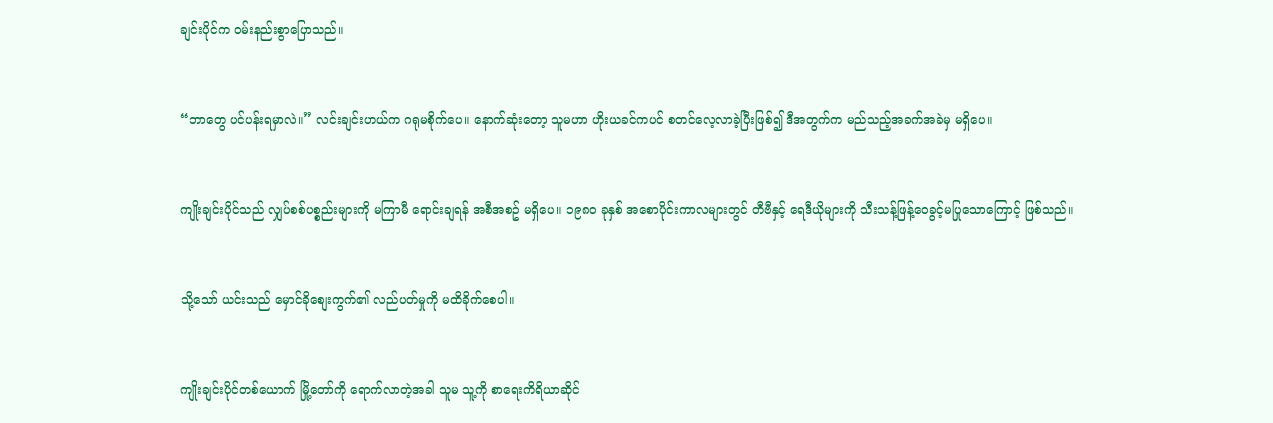ချင်းပိုင်က ဝမ်းနည်းစွာပြောသည်။


“ဘာတွေ ပင်ပန်းရမှာလဲ။” လင်းချင်းဟယ်က ဂရုမစိုက်ပေ။ နောက်ဆုံးတော့ သူမဟာ ဟိုးယခင်ကပင် စတင်လေ့လာခဲ့ပြီးဖြစ်၍ ဒီအတွက်က မည်သည့်အခက်အခဲမှ မရှိပေ။


ကျိုးချင်းပိုင်သည် လျှပ်စစ်ပစ္စည်းများကို မကြာမီ ရောင်းချရန် အစီအစဥ် မရှိပေ။ ၁၉၈၀ ခုနှစ် အစောပိုင်းကာလများတွင် တီဗီနှင့် ရေဒီယိုများကို သီးသန့်ဖြန့်ဝေခွင့်မပြုသောကြောင့် ဖြစ်သည်။


သို့သော် ယင်းသည် မှောင်ခိုစျေးကွက်၏ လည်ပတ်မှုကို မထိခိုက်စေပါ။


ကျိုးချင်းပိုင်တစ်ယောက် မြို့တော်ကို ရောက်လာတဲ့အခါ သူမ သူ့ကို စာရေးကိရိယာဆိုင်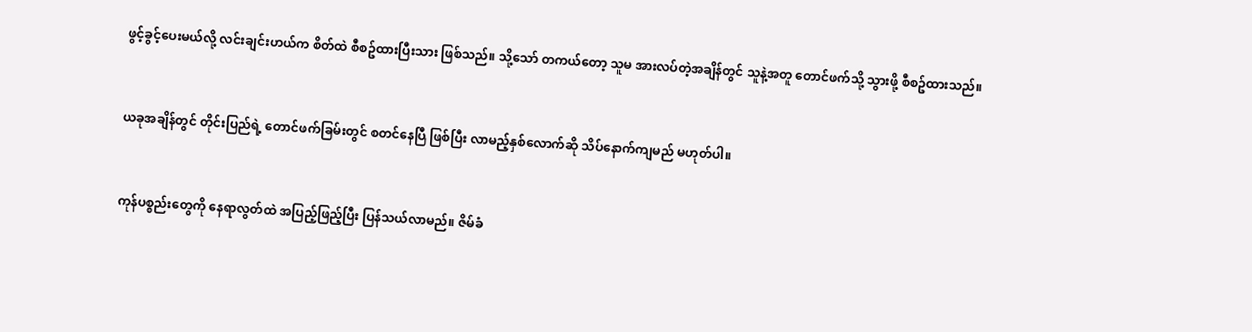ဖွင့်ခွင့်ပေးမယ်လို့ လင်းချင်းဟယ်က စိတ်ထဲ စီစဥ်ထားပြီးသား ဖြစ်သည်။ သို့သော် တကယ်တော့ သူမ အားလပ်တဲ့အချိန်တွင် သူနဲ့အတူ တောင်ဖက်သို့ သွားဖို့ စီစဥ်ထားသည်။


ယခုအချိန်တွင် တိုင်းပြည်ရဲ့ တောင်ဖက်ခြမ်းတွင် စတင်နေပြီ ဖြစ်ပြီး လာမည့်နှစ်လောက်ဆို သိပ်နောက်ကျမည် မဟုတ်ပါ။


ကုန်ပစ္စည်းတွေကို နေရာလွတ်ထဲ အပြည့်ဖြည့်ပြီး ပြန်သယ်လာမည်။ ဇိမ်ခံ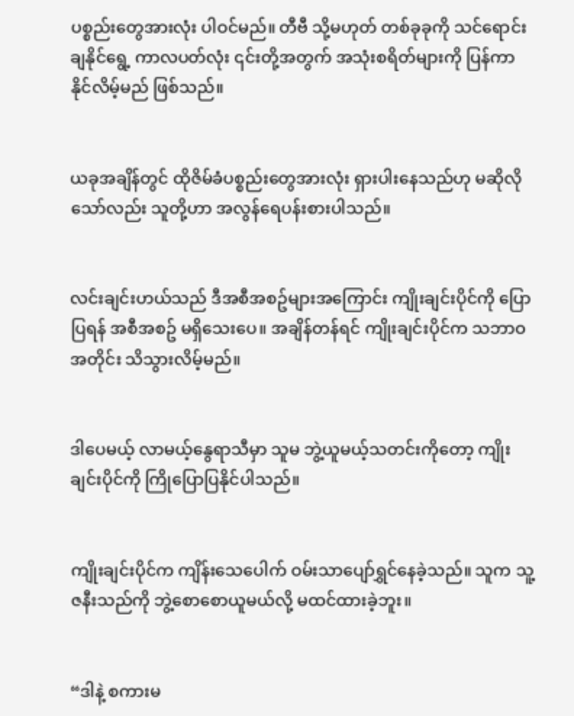ပစ္စည်းတွေအားလုံး ပါဝင်မည်။ တီဗီ သို့မဟုတ် တစ်ခုခုကို သင်ရောင်းချနိုင်ရွေ့ ကာလပတ်လုံး ၎င်းတို့အတွက် အသုံးစရိတ်များကို ပြန်ကာနိုင်လိမ့်မည် ဖြစ်သည်။


ယခုအချိန်တွင် ထိုဇိမ်ခံပစ္စည်းတွေအားလုံး ရှားပါးနေသည်ဟု မဆိုလိုသော်လည်း သူတို့ဟာ အလွန်ရေပန်းစားပါသည်။


လင်းချင်းဟယ်သည် ဒီအစီအစဥ်များအကြောင်း ကျိုးချင်းပိုင်ကို ပြောပြရန် အစီအစဥ် မရှိသေးပေ။ အချိန်တန်ရင် ကျိုးချင်းပိုင်က သဘာဝအတိုင်း သိသွားလိမ့်မည်။


ဒါပေမယ့် လာမယ့်နွေရာသီမှာ သူမ ဘွဲ့ယူမယ့်သတင်းကိုတော့ ကျိုးချင်းပိုင်ကို ကြိုပြောပြနိုင်ပါသည်။


ကျိုးချင်းပိုင်က ကျိန်းသေပေါက် ဝမ်းသာပျော်ရွှင်နေခဲ့သည်။ သူက သူ့ဇနီးသည်ကို ဘွဲ့စောစောယူမယ်လို့ မထင်ထားခဲ့ဘူး။


“ဒါနဲ့ စကားမ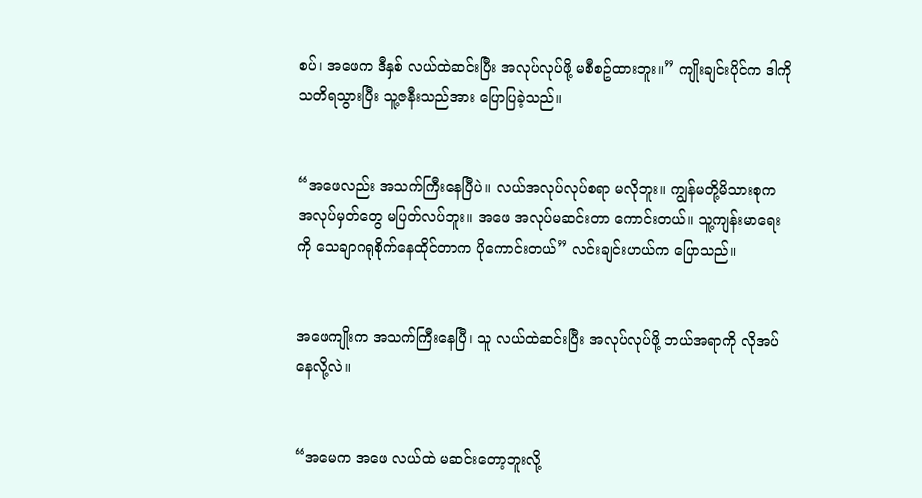စပ်၊ အဖေက ဒီနှစ် လယ်ထဲဆင်းပြီး အလုပ်လုပ်ဖို့ မစီစဥ်ထားဘူး။” ကျိုးချင်းပိုင်က ဒါကို သတိရသွားပြီး သူ့ဇနီးသည်အား ပြောပြခဲ့သည်။


“အဖေလည်း အသက်ကြီးနေပြီပဲ။ လယ်အလုပ်လုပ်စရာ မလိုဘူး။ ကျွန်မတို့မိသားစုက အလုပ်မှတ်တွေ မပြတ်လပ်ဘူး။ အဖေ အလုပ်မဆင်းတာ ကောင်းတယ်။ သူ့ကျန်းမာရေးကို သေချာဂရုစိုက်နေထိုင်တာက ပိုကောင်းတယ်” လင်းချင်းဟယ်က ပြောသည်။


အဖေကျိုးက အသက်ကြီးနေပြီ၊ သူ လယ်ထဲဆင်းပြီး အလုပ်လုပ်ဖို့ ဘယ်အရာကို လိုအပ်နေလို့လဲ။


“အမေက အဖေ လယ်ထဲ မဆင်းတော့ဘူးလို့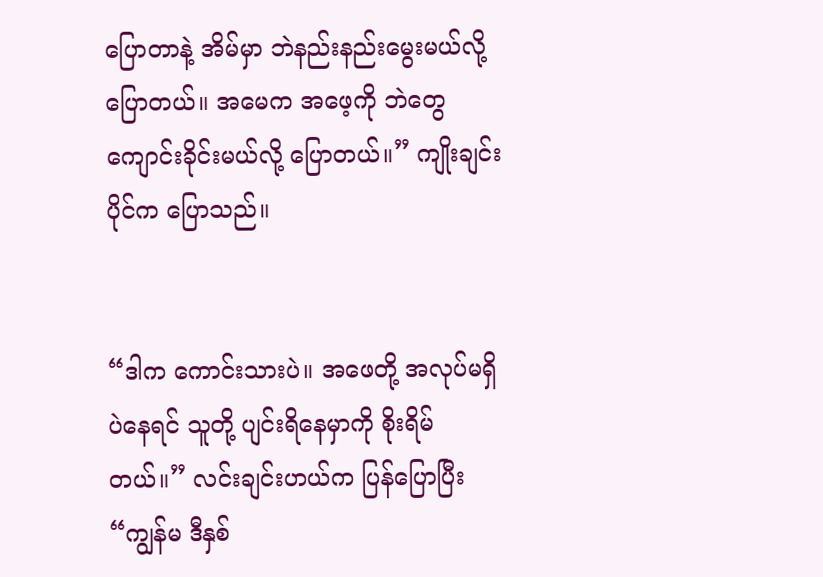ပြောတာနဲ့ အိမ်မှာ ဘဲနည်းနည်းမွေးမယ်လို့ ပြောတယ်။ အမေက အဖေ့ကို ဘဲတွေကျောင်းခိုင်းမယ်လို့ ပြောတယ်။” ကျိုးချင်းပိုင်က ပြောသည်။


“ဒါက ကောင်းသားပဲ။ အဖေတို့ အလုပ်မရှိပဲနေရင် သူတို့ ပျင်းရိနေမှာကို စိုးရိမ်တယ်။” လင်းချင်းဟယ်က ပြန်ပြောပြီး “ကျွန်မ ဒီနှစ်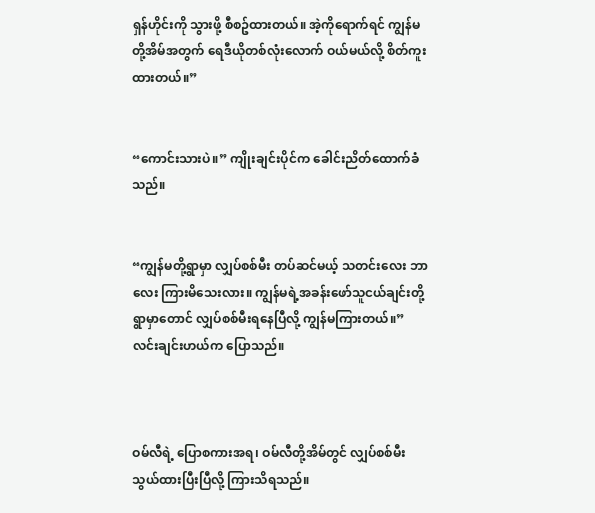ရှန်ဟိုင်းကို သွားဖို့ စီစဥ်ထားတယ်။ အဲ့ကိုရောက်ရင် ကျွန်မတို့အိမ်အတွက် ရေဒီယိုတစ်လုံးလောက် ဝယ်မယ်လို့ စိတ်ကူးထားတယ်။”


“ကောင်းသားပဲ။” ကျိုးချင်းပိုင်က ခေါင်းညိတ်ထောက်ခံသည်။


“ကျွန်မတို့ရွာမှာ လျှပ်စစ်မီး တပ်ဆင်မယ့် သတင်းလေး ဘာလေး ကြားမိသေးလား။ ကျွန်မရဲ့အခန်းဖော်သူငယ်ချင်းတို့ရွာမှာတောင် လျှပ်စစ်မီးရနေပြီလို့ ကျွန်မကြားတယ်။” လင်းချင်းဟယ်က ပြောသည်။



ဝမ်လီရဲ့ ပြောစကားအရ၊ ဝမ်လီတို့အိမ်တွင် လျှပ်စစ်မီး သွယ်ထားပြီးပြီလို့ ကြားသိရသည်။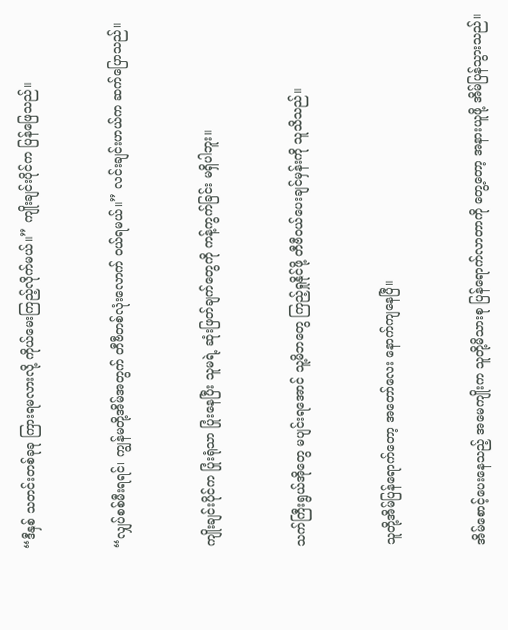“ဒီနှစ် သတင်းတစ်ခုခု ကြားရမလားလို့ ကိုယ်မေးကြည့်လိုက်မယ်။” ကျိုးချင်းပိုင်က ပြန်ဖြေသည်။


“လျှပ်စစ်မီးရရင်၊ ကျွန်မတို့အိမ်အတွက် တီဗီတစ်လုံးလောက် ဝယ်ရမယ်။” လင်းချင်းဟယ်က ဆက်ပြောသည်။


ကျိုးချင်းပိုင်က ပြုံးရုံသာ ပြုံးနေပြီး သူမရဲ့ ဆုံးဖြတ်ချက်တွေကို ကန့်ကွက်ခြင်း မရှိပါဘူး။


သက်ကြီးရွယ်အိုတွေ မပျင်းရအောင် သူ့မိဘတွေ ကြည့်ရှုနိုင်ဖို့ တီဗီဝယ်ပေးချင်မှန်းကို သူသိသည်။


သူတို့အိမ်ပြန်ရောက်တော့ အတော်လေး နောက်ကျနေပြီ။


အိမ်စောင့်ပေးနေသည့် အမေကျိုးက သူတို့မိသားစု ပြန်ရောက်လာတာကို တွေ့တော့ အနားယူဖို့ အိမ်ပြန်သွားသည်။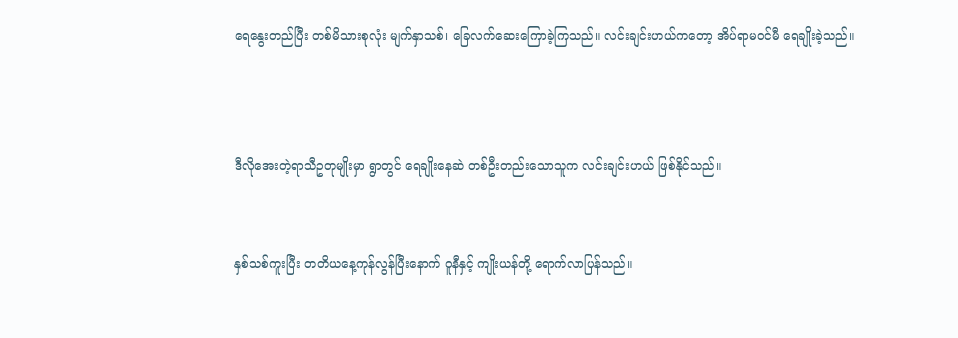ရေနွေးတည်ပြီး တစ်မိသားစုလုံး မျက်နှာသစ်၊ ခြေလက်ဆေးကြောခဲ့ကြသည်။ လင်းချင်းဟယ်ကတော့ အိပ်ရာမဝင်မီ ရေချိုးခဲ့သည်။



ဒီလို‌အေးတဲ့ရာသီဥတုမျိုးမှာ ရွာတွင် ရေချိုးနေဆဲ တစ်ဦးတည်းသောသူက လင်းချင်းဟယ် ဖြစ်နိုင်သည်။


နှစ်သစ်ကူးပြီး တတိယနေ့ကုန်လွန်ပြီးနောက် ဝူနီနှင့် ကျိုးယန်တို့ ရောက်လာပြန်သည်။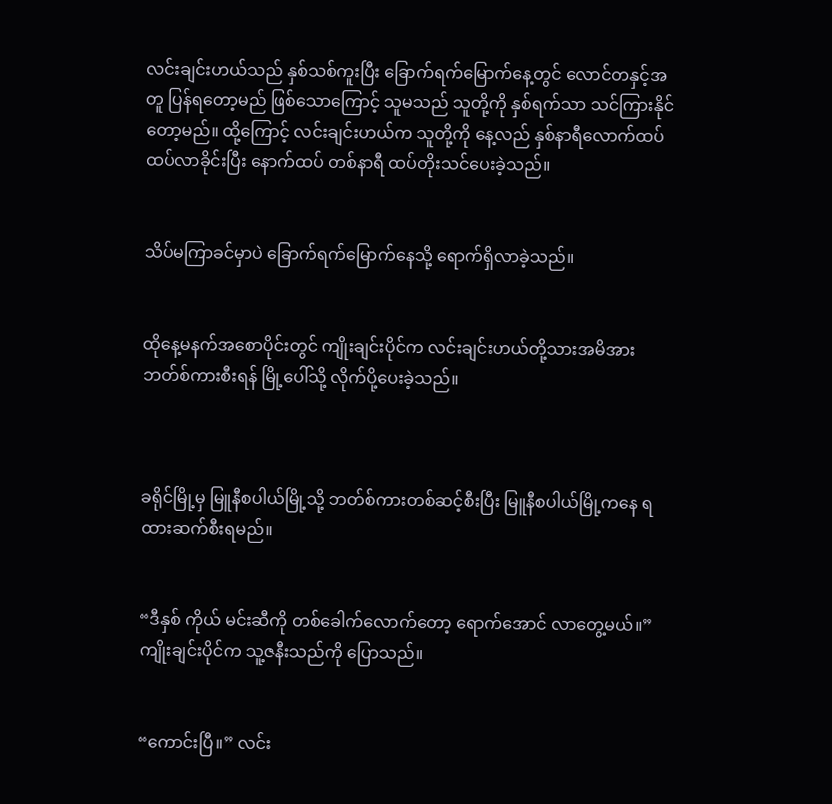လင်းချင်းဟယ်သည် နှစ်သစ်ကူးပြီး ‌ခြောက်ရက်မြောက်နေ့တွင် လောင်တနှင့်အတူ ပြန်ရတော့မည် ဖြစ်သော‌ကြောင့် သူမသည် သူတို့ကို နှစ်ရက်သာ သင်ကြားနိုင်တော့မည်။ ထို့ကြောင့် လင်းချင်းဟယ်က သူတို့ကို နေ့လည် နှစ်နာရီလောက်ထပ် ထပ်လာခိုင်းပြီး နောက်ထပ် တစ်နာရီ ထပ်တိုးသင်ပေးခဲ့သည်။


သိပ်မကြာခင်မှာပဲ ခြောက်ရက်မြောက်နေသို့ ရောက်ရှိလာခဲ့သည်။


ထိုနေ့မနက်အစောပိုင်းတွင် ကျိုးချင်းပိုင်က လင်းချင်းဟယ်တို့သားအမိအား ဘတ်စ်ကားစီးရန် မြို့ပေါ်သို့ လိုက်ပို့ပေးခဲ့သည်။



ခရိုင်မြို့မှ မြူနီစပါယ်မြို့သို့ ဘတ်စ်ကားတစ်ဆင့်စီးပြီး မြူနီစပါယ်မြို့ကနေ ရထားဆက်စီးရမည်။


“ဒီနှစ် ကိုယ် မင်းဆီကို တစ်ခေါက်လောက်တော့ ရောက်အောင် လာတွေ့မယ်။” ကျိုးချင်းပိုင်က သူ့ဇနီးသည်ကို ပြောသည်။


“ကောင်းပြီ။” လင်း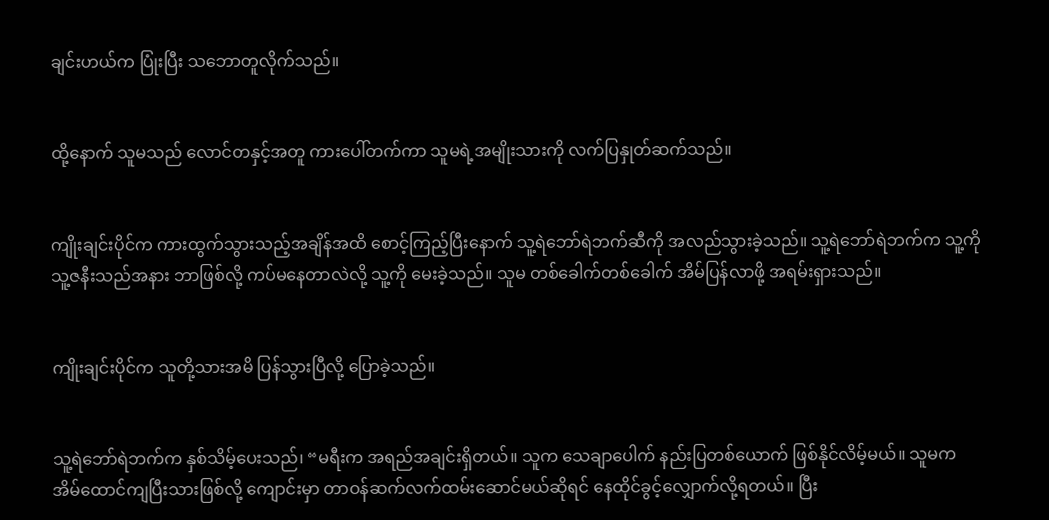ချင်းဟယ်က ပြုံးပြီး သဘောတူလိုက်သည်။


ထို့နောက် သူမသည် လောင်တနှင့်အတူ ကားပေါ်တက်ကာ သူမရဲ့အမျိုးသားကို လက်ပြနှုတ်ဆက်သည်။


ကျိုးချင်းပိုင်က ကားထွက်သွားသည့်အချိန်အထိ စောင့်ကြည့်ပြီးနောက် သူ့ရဲဘော်ရဲဘက်ဆီကို အလည်သွားခဲ့သည်။ သူ့ရဲဘော်ရဲဘက်က သူ့ကို သူ့ဇနီးသည်အနား ဘာဖြစ်လို့ ကပ်မနေတာလဲလို့ သူ့ကို မေးခဲ့သည်။ သူမ တစ်ခေါက်တစ်ခေါက် အိမ်ပြန်လာဖို့ အရမ်းရှားသည်။


ကျိုးချင်းပိုင်က သူတို့သားအမိ ပြန်သွားပြီလို့ ပြောခဲ့သည်။


သူ့ရဲဘော်ရဲဘက်က နှစ်သိမ့်ပေးသည်၊ “မရီးက အရည်အချင်းရှိတယ်။ သူက သေချာပေါက် နည်းပြတစ်ယောက် ဖြစ်နိုင်လိမ့်မယ်။ သူမက အိမ်ထောင်ကျပြီးသားဖြစ်လို့ ကျောင်းမှာ တာဝန်ဆက်လက်ထမ်းဆောင်မယ်ဆိုရင် နေထိုင်ခွင့်လျှောက်လို့ရတယ်။ ပြီး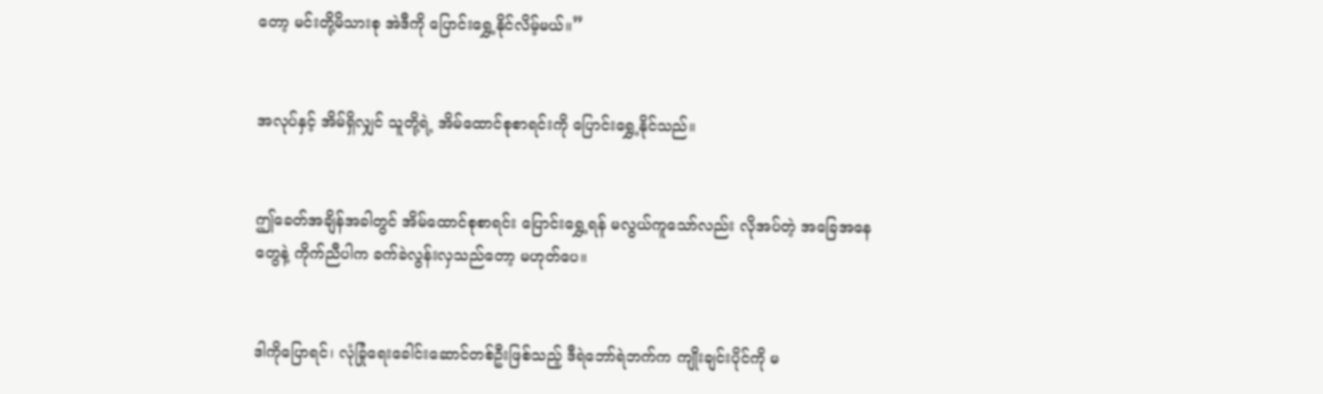တော့ မင်းတို့မိသားစု အဲဒီကို ပြောင်းရွှေ့နိုင်လိမ့်မယ်။”


အလုပ်နှင့် အိမ်ရှိလျှင် သူတို့ရဲ့ အိမ်ထောင်စုစာရင်းကို ပြောင်းရွှေ့နိုင်သည်။


ဤခေတ်အချိန်အခါတွင် အိမ်ထောင်စုစာရင်း ပြောင်းရွှေ့ရန် မလွယ်ကူသော်လည်း လိုအပ်တဲ့ အခြေအနေတွေနဲ့ ကိုက်ညီပါက ခက်ခဲလွန်းလှသည်တော့ မဟုတ်ပေ။


ဒါကိုပြောရင်၊ လုံခြုံရေးခေါင်းဆောင်တစ်ဦးဖြစ်သည့် ဒီရဲဘော်ရဲဘက်က ကျိုးချင်းပိုင်ကို မ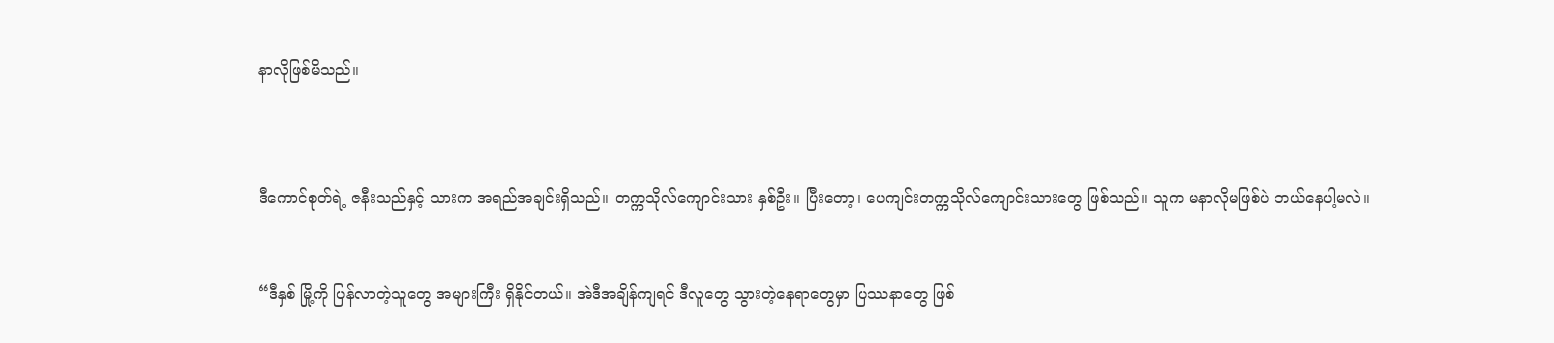နာလိုဖြစ်မိသည်။



ဒီကောင်စုတ်ရဲ့ ဇနီးသည်နှင့် သားက အရည်အချင်းရှိသည်။ တက္ကသိုလ်ကျောင်းသား နှစ်ဦး။ ပြီးတော့၊ ပေကျင်းတက္ကသိုလ်ကျောင်းသားတွေ ဖြစ်သည်။ သူက မနာလိုမဖြစ်ပဲ ဘယ်နေပါ့မလဲ။


“ဒီနှစ် မြို့ကို ပြန်လာတဲ့သူတွေ အများကြီး ရှိနိုင်တယ်။ အဲဒီအချိန်ကျရင် ဒီလူတွေ သွားတဲ့နေရာတွေမှာ ပြဿနာတွေ ဖြစ်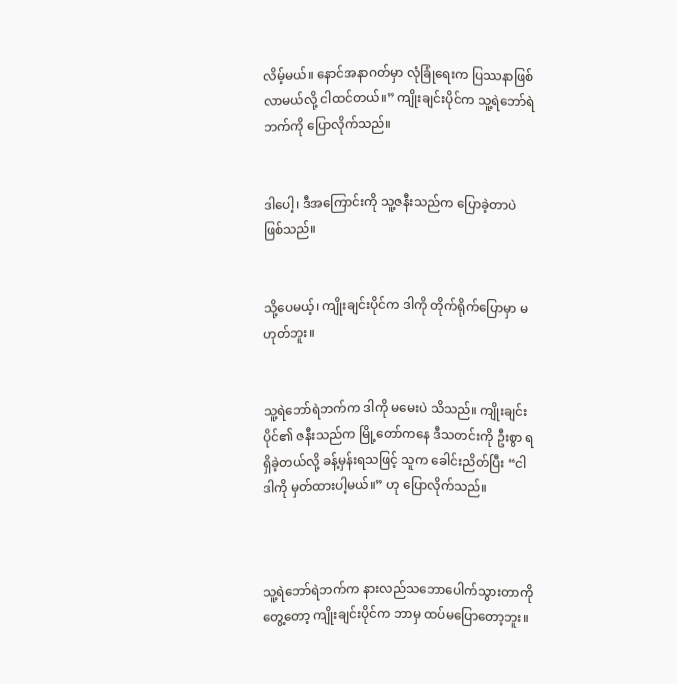လိမ့်မယ်။ နောင်အနာဂတ်မှာ လုံခြုံရေးက ပြဿနာဖြစ်လာမယ်လို့ ငါထင်တယ်။” ကျိုးချင်းပိုင်က သူ့ရဲဘော်ရဲဘက်ကို ပြောလိုက်သည်။


ဒါပေါ့၊ ဒီအကြောင်းကို သူ့ဇနီးသည်က ပြောခဲ့တာပဲ ဖြစ်သည်။


သို့ပေမယ့်၊ ကျိုးချင်းပိုင်က ဒါကို တိုက်ရိုက်ပြောမှာ မဟုတ်ဘူး။


သူ့ရဲဘော်ရဲဘက်က ဒါကို မမေးပဲ သိသည်။ ကျိုးချင်းပိုင်၏ ဇနီးသည်က မြို့တော်ကနေ ဒီသတင်းကို ဦးစွာ ရရှိခဲ့တယ်လို့ ခန့်မှန်းရသဖြင့် သူက ခေါင်းညိတ်ပြီး “ငါ ဒါကို မှတ်ထားပါ့မယ်။” ဟု ပြောလိုက်သည်။



သူ့ရဲဘော်ရဲဘက်က နားလည်သဘောပေါက်သွားတာကို တွေ့တော့ ကျိုးချင်းပိုင်က ဘာမှ ထပ်မပြောတော့ဘူး။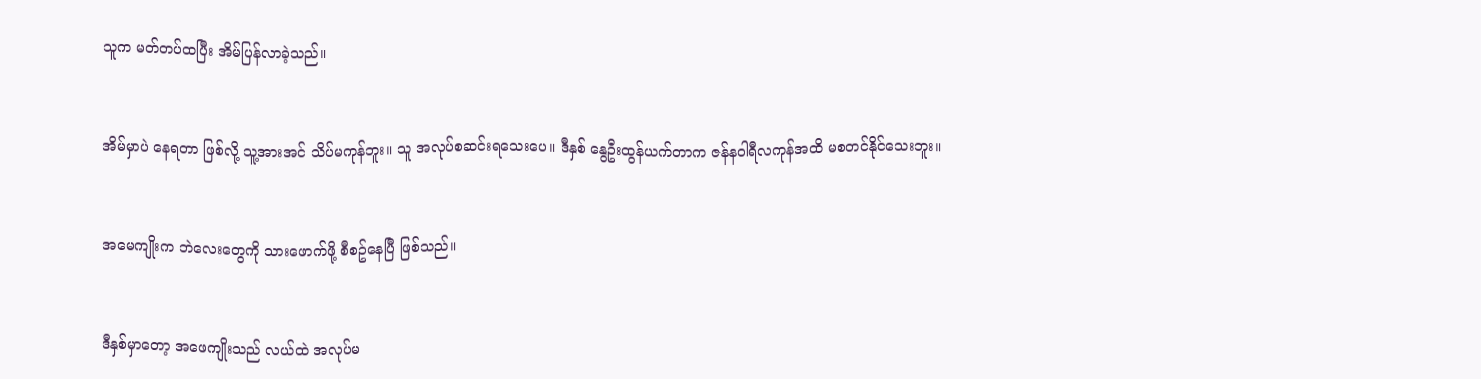သူက မတ်တပ်ထပြီး အိမ်ပြန်လာခဲ့သည်။


အိမ်မှာပဲ နေရတာ ဖြစ်လို့ သူ့အားအင် သိပ်မကုန်ဘူး။ သူ အလုပ်စဆင်းရသေးပေ။ ဒီနှစ် နွေဦးထွန်ယက်တာက ဇန်နဝါရီလကုန်အထိ မစတင်နိုင်သေးဘူး။


အမေကျိုးက ဘဲလေးတွေကို သားဖောက်ဖို့ စီစဥ်နေပြီ ဖြစ်သည်။


ဒီနှစ်မှာတော့ အဖေကျိုးသည် လယ်ထဲ အလုပ်မ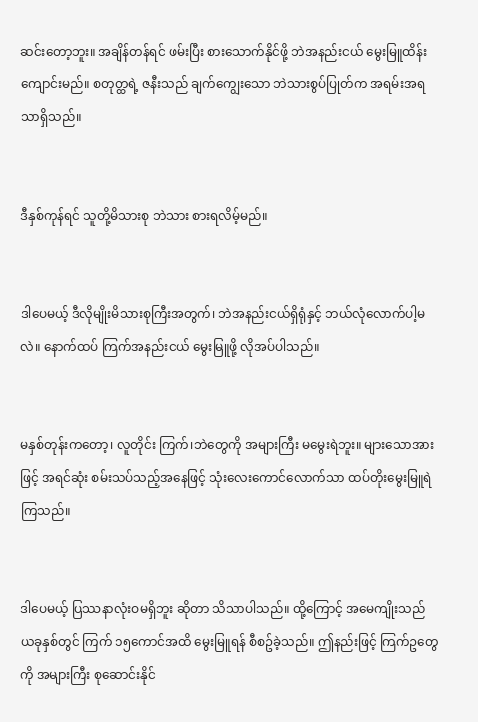ဆင်းတော့ဘူး။ အချိန်တန်ရင် ဖမ်းပြီး စားသောက်နိုင်ဖို့ ဘဲအနည်းငယ် မွေးမြူထိန်းကျောင်းမည်။ စတုတ္ထရဲ့ ဇနီးသည် ချက်ကျွေးသော ဘဲသားစွပ်ပြုတ်က အရမ်းအရသာရှိသည်။


ဒီနှစ်ကုန်ရင် သူတို့မိသားစု ဘဲသား စားရလိမ့်မည်။


ဒါပေမယ့် ဒီလိုမျိုးမိသားစုကြီးအတွက်၊ ဘဲအနည်းငယ်ရှိရုံနှင့် ဘယ်လုံလောက်ပါ့မလဲ။ နောက်ထပ် ကြက်အနည်းငယ် မွေးမြူဖို့ လိုအပ်ပါသည်။


မနှစ်တုန်းကတော့၊ လူတိုင်း ကြက်၊ဘဲတွေကို အများကြီး မမွေးရဲဘူး။ များသောအားဖြင့် အရင်ဆုံး စမ်းသပ်သည့်အနေဖြင့် သုံးလေးကောင်လောက်သာ ထပ်တိုးမွေးမြူရဲကြသည်။


ဒါပေမယ့် ပြဿနာလုံးဝမရှိဘူး ဆိုတာ သိသာပါသည်။ ထို့ကြောင့် အမေကျိုးသည် ယခုနှစ်တွင် ကြက် ၁၅ကောင်အထိ မွေးမြူရန် စီစဥ်ခဲ့သည်။ ဤနည်းဖြင့် ကြက်ဥတွေကို အများကြီး စုဆောင်းနိုင်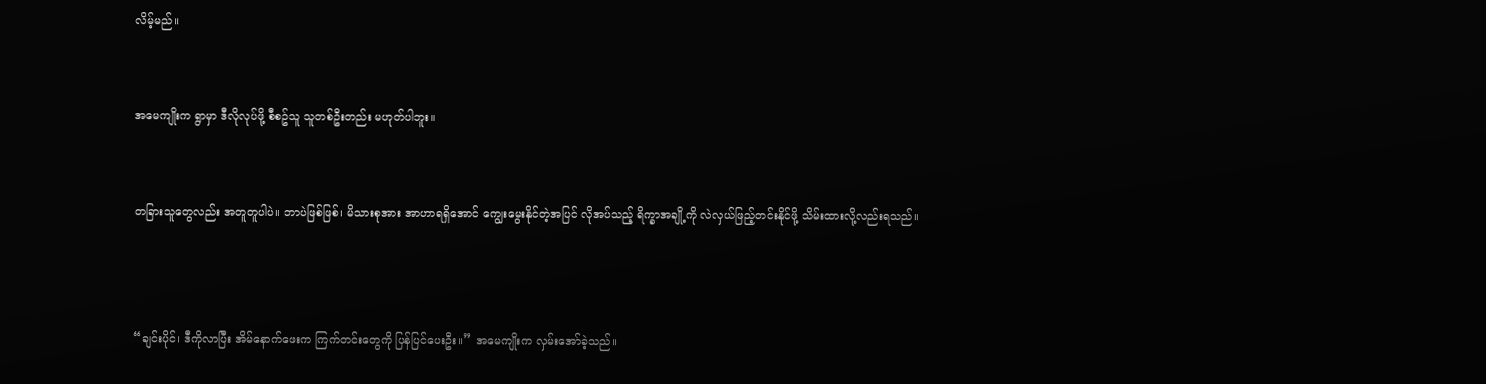လိမ့်မည်။


အမေကျိုးက ရွာမှာ ဒီလိုလုပ်ဖို့ စီစဥ်သူ သူတစ်ဦးတည်း မဟုတ်ပါဘူး။


တခြားသူတွေလည်း အတူတူပါပဲ။ ဘာပဲဖြစ်ဖြစ်၊ မိသားစုအား အာဟာရရှိအောင် ကျွေးမွေးနိုင်တဲ့အပြင် လိုအပ်သည့် ရိက္ခာအချို့ကို လဲလှယ်ဖြည့်တင်းနိုင်ဖို့ သိမ်းထားလို့လည်းရသည်။



“ချင်းပိုင်၊ ဒီကိုလာပြီး အိမ်နောက်ဖေးက ကြက်တင်းတွေကို ပြန်ပြင်ပေးဦး။” အမေကျိုးက လှမ်းအော်ခဲ့သည်။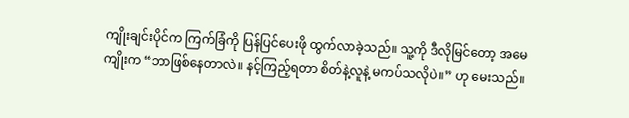ကျိုးချင်းပိုင်က ကြက်ခြံကို ပြန်ပြင်ပေးဖို ထွက်လာခဲ့သည်။ သူ့ကို ဒီလိုမြင်တော့ အမေကျိုးက “ဘာဖြစ်နေတာလဲ။ နင့်ကြည့်ရတာ စိတ်နဲ့လူနဲ့ မကပ်သလိုပဲ။” ဟု မေးသည်။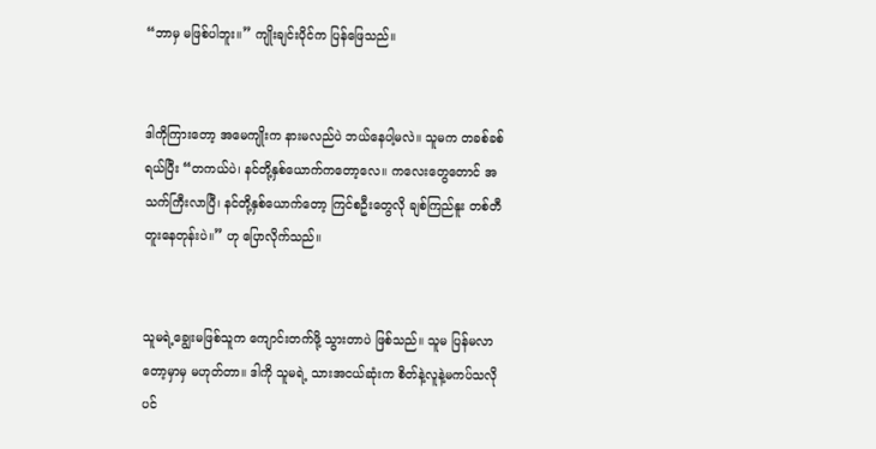“ဘာမှ မဖြစ်ပါဘူး။” ကျိုးချင်းပိုင်က ပြန်ဖြေသည်။


ဒါကိုကြားတော့ အမေကျိုးက နားမလည်ပဲ ဘယ်နေပါ့မလဲ။ သူမက တခစ်ခစ်ရယ်ပြီး “တကယ်ပဲ၊ နင်တို့နှစ်ယောက်ကတော့လေ။ ကလေးတွေတောင် အသက်ကြီးလာပြီ၊ နင်တို့နှစ်ယောက်တော့ ကြင်စဦးတွေလို ချစ်ကြည်နူး တစ်တီတူးနေတုန်းပဲ။” ဟု ပြောလိုက်သည်။


သူမရဲ့ချွေးမဖြစ်သူက ကျောင်းတက်ဖို့ သွားတာပဲ ဖြစ်သည်။ သူမ ပြန်မလာတော့မှာမှ မဟုတ်တာ။ ဒါကို သူမရဲ့ သားအငယ်ဆုံးက စိတ်နဲ့လူနဲ့မကပ်သလိုပင်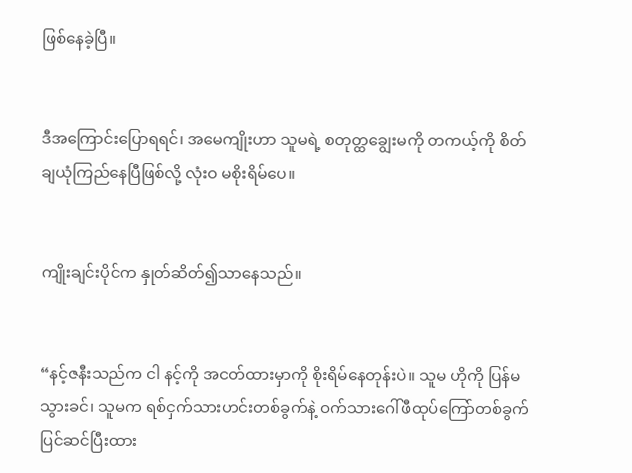ဖြစ်နေခဲ့ပြီ။


ဒီအကြောင်းပြောရရင်၊ အမေကျိုးဟာ သူမရဲ့ စတုတ္ထချွေးမကို တကယ့်ကို စိတ်ချယုံကြည်နေပြီဖြစ်လို့ လုံးဝ မစိုးရိမ်ပေ။


ကျိုးချင်းပိုင်က နှုတ်ဆိတ်၍သာနေသည်။


“နင့်ဇနီးသည်က ငါ နင့်ကို အငတ်ထားမှာကို စိုးရိမ်နေတုန်းပဲ။ သူမ ဟိုကို ပြန်မသွားခင်၊ သူမက ရစ်ငှက်သားဟင်းတစ်ခွက်နဲ့ ဝက်သားဂေါ်ဖီထုပ်ကြော်တစ်ခွက် ပြင်ဆင်ပြီးထား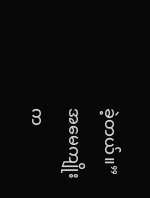ခဲ့တယ်။” အမေကျိုးက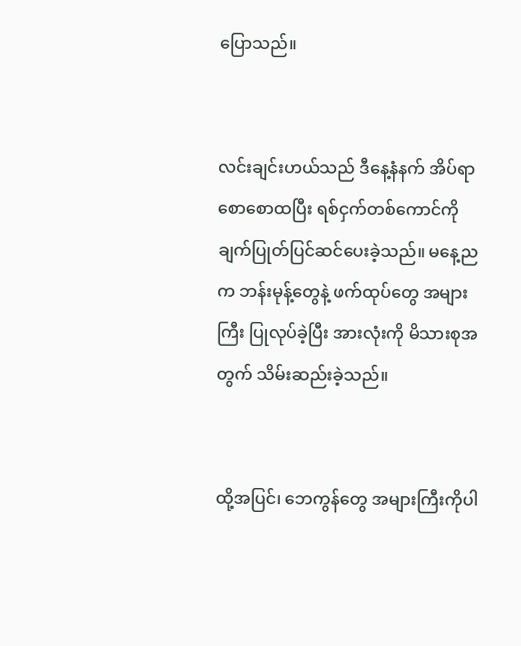ပြောသည်။


လင်းချင်းဟယ်သည် ဒီနေ့နံနက် အိပ်ရာစောစောထပြီး ရစ်ငှက်တစ်ကောင်ကို ချက်ပြုတ်ပြင်ဆင်ပေးခဲ့သည်။ မနေ့ညက ဘန်းမုန့်တွေနဲ့ ဖက်ထုပ်တွေ အများကြီး ပြုလုပ်ခဲ့ပြီး အားလုံးကို မိသားစုအတွက် သိမ်းဆည်းခဲ့သည်။


ထို့အပြင်၊ ဘေကွန်တွေ အများကြီးကိုပါ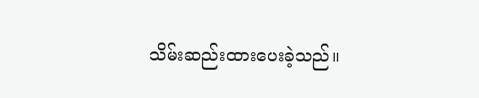သိမ်းဆည်းထားပေးခဲ့သည်။